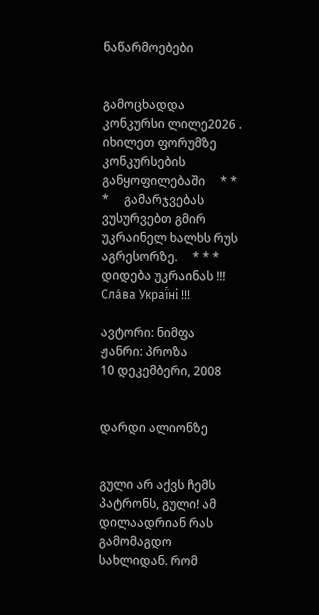ნაწარმოებები


გამოცხადდა კონკურსი ლილე2026 . იხილეთ ფორუმზე კონკურსების განყოფილებაში     * * *     გამარჯვებას ვუსურვებთ გმირ უკრაინელ ხალხს რუს აგრესორზე.     * * *     დიდება უკრაინას !!! Сла́ва Украї́ні !!!

ავტორი: ნიმფა
ჟანრი: პროზა
10 დეკემბერი, 2008


დარდი ალიონზე


გული არ აქვს ჩემს პატრონს, გული! ამ დილაადრიან რას გამომაგდო სახლიდან. რომ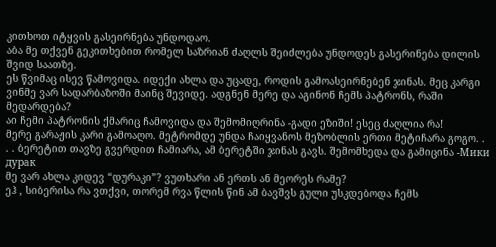კითხოთ იტყვის გასეირნება უნდოდაო.
აბა მე თქვენ გეკითხებით რომელ საზრიან ძაღლს შეიძლება უნდოდეს გასერინება დილის შვიდ საათზე.
ეს წვიმაც ისევ წამოვიდა. იდექი ახლა და უცადე, როდის გამოასეირნებენ ჯინას. მეც კარგი ვინმე ვარ სადარბაზოში მაინც შევიდე. ადგნენ მერე და აგინონ ჩემს პატრონს, რაში მედარდება?
აი ჩემი პატრონის ქმარიც ჩამოვიდა და შემომიღრინა -გადი ეზიში! ესეც ძაღლია რა!
მერე გარაჟის კარი გამოაღო. მეტრომდე უნდა ჩაიყვანოს მეზობლის ერთი მეტიჩარა გოგო. . . . ბერეტით თავზე გვერდით ჩამიარა, ამ ბერეტში ჯინას გავს. შემომხედა და გამიცინა -Мики  дурак
მე ვარ ახლა კიდევ “დურაკი”? ვუთხარი ან ერთს ან მეორეს რამე?
ეჰ , სიბერისა რა ვთქვი, თორემ რვა წლის წინ ამ ბავშვს გული უსკდებოდა ჩემს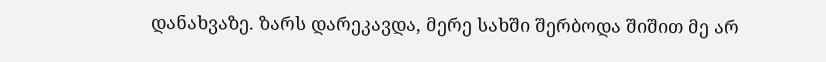დანახვაზე. ზარს დარეკავდა, მერე სახში შერბოდა შიშით მე არ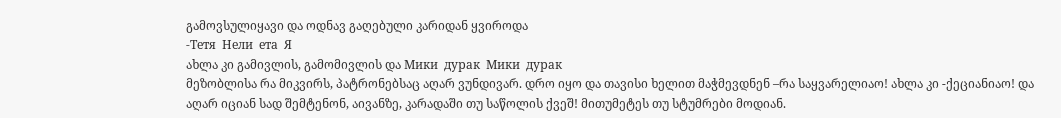გამოვსულიყავი და ოდნავ გაღებული კარიდან ყვიროდა
-Тетя  Нели  ета  Я
ახლა კი გამივლის, გამომივლის და Мики  дурак  Мики  дурак
მეზობლისა რა მიკვირს, პატრონებსაც აღარ ვუნდივარ. დრო იყო და თავისი ხელით მაჭმევდნენ –რა საყვარელიაო! ახლა კი -ქეციანიაო! და აღარ იციან სად შემტენონ, აივანზე, კარადაში თუ საწოლის ქვეშ! მითუმეტეს თუ სტუმრები მოდიან.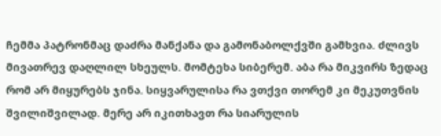ჩემმა პატრონმაც დაძრა მანქანა და გამონაბოლქვში გამხვია. ძლივს მივათრევ დაღლილ სხეულს. მომტეხა სიბერემ. აბა რა მიკვირს ზედაც რომ არ მიყურებს ჯინა. სიყვარულისა რა ვთქვი თორემ კი მეკუთვნის შვილიშვილად. მერე არ იკითხავთ რა სიარულის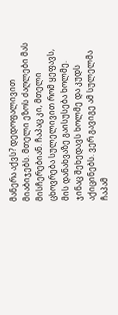მანერა აქვს? დედოფალივით მიაბიჯებს. მთელი ეზოს ძაღლები მას მისჩერებიან. ჩაპაც კი, მთელი ცხოვრება სულელივით რომ ყეფავს, მის დანახვაზე გაისუსება ხოლმე. ჯინაც შეხედავს ხოლმე და კუდს აქიცინებს. ვერ გავიგე ამ სულელმა ჩაპამ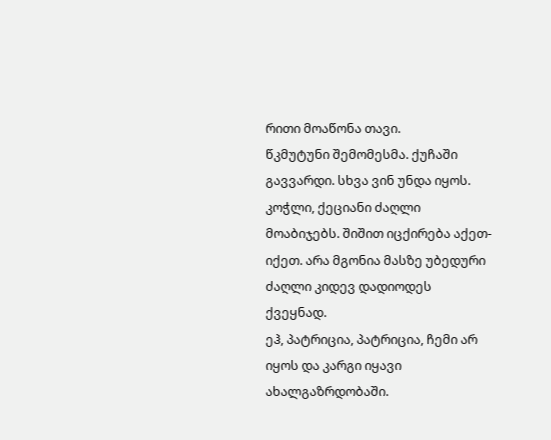რითი მოაწონა თავი.
წკმუტუნი შემომესმა. ქუჩაში გავვარდი. სხვა ვინ უნდა იყოს. კოჭლი, ქეციანი ძაღლი მოაბიჯებს. შიშით იცქირება აქეთ-იქეთ. არა მგონია მასზე უბედური ძაღლი კიდევ დადიოდეს ქვეყნად.
ეჰ, პატრიცია, პატრიცია, ჩემი არ იყოს და კარგი იყავი ახალგაზრდობაში.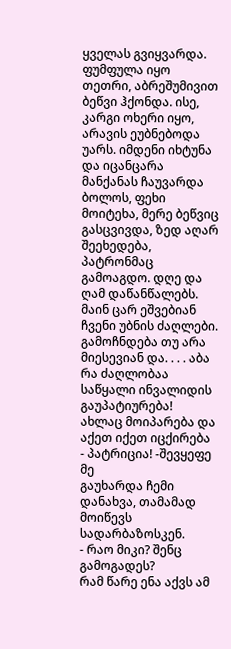ყველას გვიყვარდა. ფუმფულა იყო თეთრი, აბრეშუმივით ბეწვი ჰქონდა. ისე, კარგი ოხერი იყო, არავის ეუბნებოდა უარს. იმდენი იხტუნა და იცანცარა მანქანას ჩაუვარდა ბოლოს, ფეხი მოიტეხა, მერე ბეწვიც გასცვივდა, ზედ აღარ შეეხედება, პატრონმაც გამოაგდო. დღე და ღამ დაწანწალებს. მაინ ცარ ეშვებიან ჩვენი უბნის ძაღლები. გამოჩნდება თუ არა მიესევიან და. . . . აბა რა ძაღლობაა საწყალი ინვალიდის გაუპატიურება!
ახლაც მოიპარება და აქეთ იქეთ იცქირება
- პატრიცია! -შევყეფე მე
გაუხარდა ჩემი დანახვა, თამამად მოიწევს სადარბაზოსკენ.
- რაო მიკი? შენც გამოგადეს?
რამ წარე ენა აქვს ამ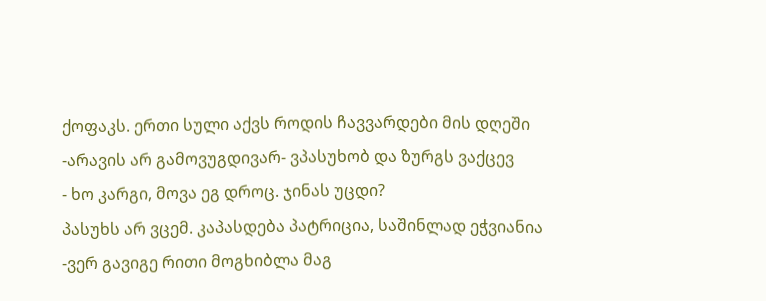ქოფაკს. ერთი სული აქვს როდის ჩავვარდები მის დღეში
-არავის არ გამოვუგდივარ- ვპასუხობ და ზურგს ვაქცევ
- ხო კარგი, მოვა ეგ დროც. ჯინას უცდი?
პასუხს არ ვცემ. კაპასდება პატრიცია, საშინლად ეჭვიანია
-ვერ გავიგე რითი მოგხიბლა მაგ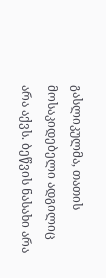გასლიკულმა, თათის მოსაკიდებელი ადგილიც არა აქვს. ბეწვის ნასახი არა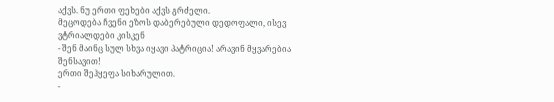აქვს. ნუ ერთი ფეხები აქვს გრძელი.
მეცოდება ჩვენი ეზოს დაბერებული დედოფალი, ისევ ვტრიალდები კისკენ
- შენ მაინც სულ სხვა იყავი პატრიცია! არავინ მყვარებია შენსავით!
ერთი შეჰყეფა სიხარულით.
-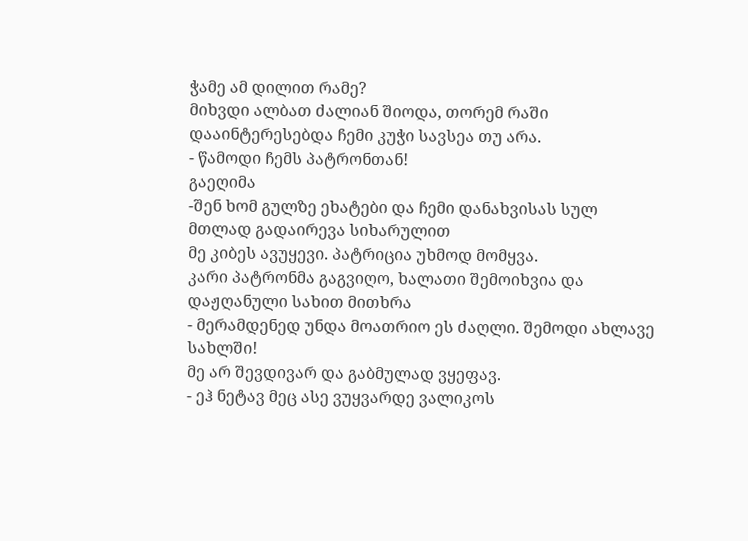ჭამე ამ დილით რამე?
მიხვდი ალბათ ძალიან შიოდა, თორემ რაში დააინტერესებდა ჩემი კუჭი სავსეა თუ არა.
- წამოდი ჩემს პატრონთან!
გაეღიმა
-შენ ხომ გულზე ეხატები და ჩემი დანახვისას სულ მთლად გადაირევა სიხარულით
მე კიბეს ავუყევი. პატრიცია უხმოდ მომყვა.
კარი პატრონმა გაგვიღო, ხალათი შემოიხვია და დაჟღანული სახით მითხრა
- მერამდენედ უნდა მოათრიო ეს ძაღლი. შემოდი ახლავე სახლში!
მე არ შევდივარ და გაბმულად ვყეფავ.
- ეჰ ნეტავ მეც ასე ვუყვარდე ვალიკოს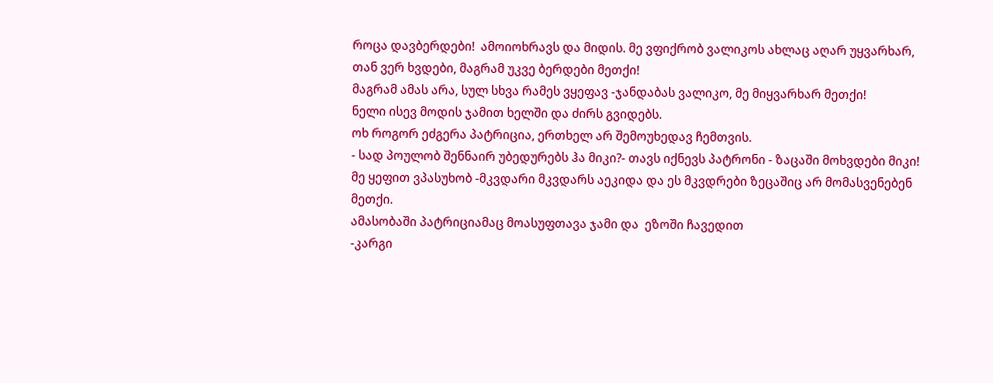როცა დავბერდები!  ამოიოხრავს და მიდის. მე ვფიქრობ ვალიკოს ახლაც აღარ უყვარხარ, თან ვერ ხვდები, მაგრამ უკვე ბერდები მეთქი!
მაგრამ ამას არა, სულ სხვა რამეს ვყეფავ -ჯანდაბას ვალიკო, მე მიყვარხარ მეთქი!
ნელი ისევ მოდის ჯამით ხელში და ძირს გვიდებს.
ოხ როგორ ეძგერა პატრიცია, ერთხელ არ შემოუხედავ ჩემთვის.
- სად პოულობ შენნაირ უბედურებს ჰა მიკი?- თავს იქნევს პატრონი - ზაცაში მოხვდები მიკი!
მე ყეფით ვპასუხობ -მკვდარი მკვდარს აეკიდა და ეს მკვდრები ზეცაშიც არ მომასვენებენ მეთქი.
ამასობაში პატრიციამაც მოასუფთავა ჯამი და  ეზოში ჩავედით
-კარგი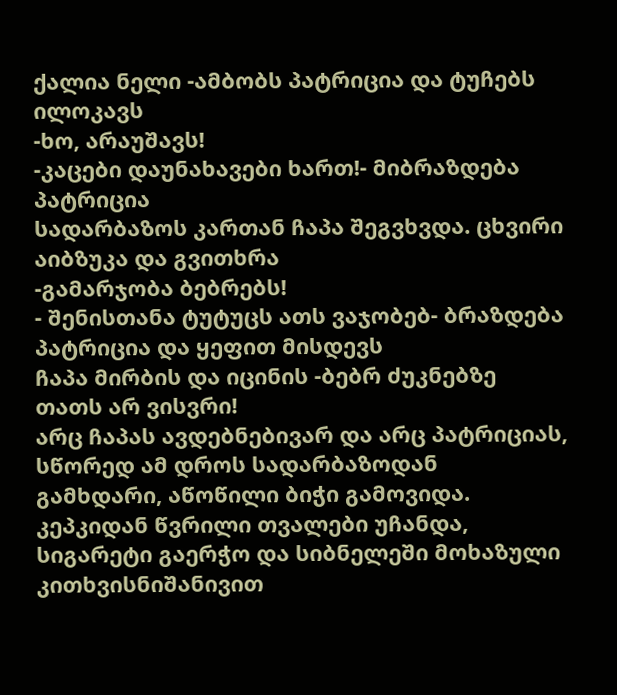ქალია ნელი -ამბობს პატრიცია და ტუჩებს ილოკავს
-ხო, არაუშავს!
-კაცები დაუნახავები ხართ!- მიბრაზდება პატრიცია
სადარბაზოს კართან ჩაპა შეგვხვდა. ცხვირი აიბზუკა და გვითხრა
-გამარჯობა ბებრებს!
- შენისთანა ტუტუცს ათს ვაჯობებ- ბრაზდება პატრიცია და ყეფით მისდევს
ჩაპა მირბის და იცინის -ბებრ ძუკნებზე თათს არ ვისვრი!
არც ჩაპას ავდებნებივარ და არც პატრიციას, სწორედ ამ დროს სადარბაზოდან გამხდარი, აწოწილი ბიჭი გამოვიდა. კეპკიდან წვრილი თვალები უჩანდა, სიგარეტი გაერჭო და სიბნელეში მოხაზული კითხვისნიშანივით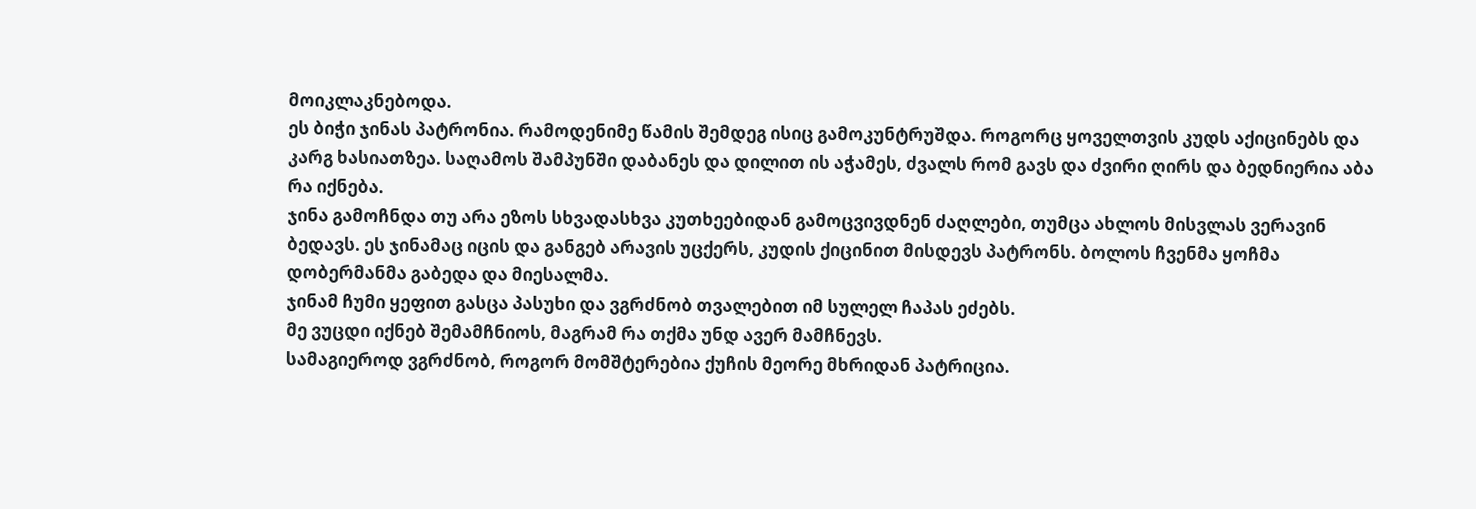მოიკლაკნებოდა.
ეს ბიჭი ჯინას პატრონია. რამოდენიმე წამის შემდეგ ისიც გამოკუნტრუშდა. როგორც ყოველთვის კუდს აქიცინებს და კარგ ხასიათზეა. საღამოს შამპუნში დაბანეს და დილით ის აჭამეს, ძვალს რომ გავს და ძვირი ღირს და ბედნიერია აბა რა იქნება.
ჯინა გამოჩნდა თუ არა ეზოს სხვადასხვა კუთხეებიდან გამოცვივდნენ ძაღლები, თუმცა ახლოს მისვლას ვერავინ ბედავს. ეს ჯინამაც იცის და განგებ არავის უცქერს, კუდის ქიცინით მისდევს პატრონს. ბოლოს ჩვენმა ყოჩმა დობერმანმა გაბედა და მიესალმა.
ჯინამ ჩუმი ყეფით გასცა პასუხი და ვგრძნობ თვალებით იმ სულელ ჩაპას ეძებს.
მე ვუცდი იქნებ შემამჩნიოს, მაგრამ რა თქმა უნდ ავერ მამჩნევს.
სამაგიეროდ ვგრძნობ, როგორ მომშტერებია ქუჩის მეორე მხრიდან პატრიცია.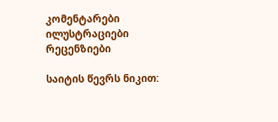კომენტარები ილუსტრაციები რეცენზიები

საიტის წევრს ნიკით: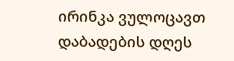ირინკა ვულოცავთ დაბადების დღეს